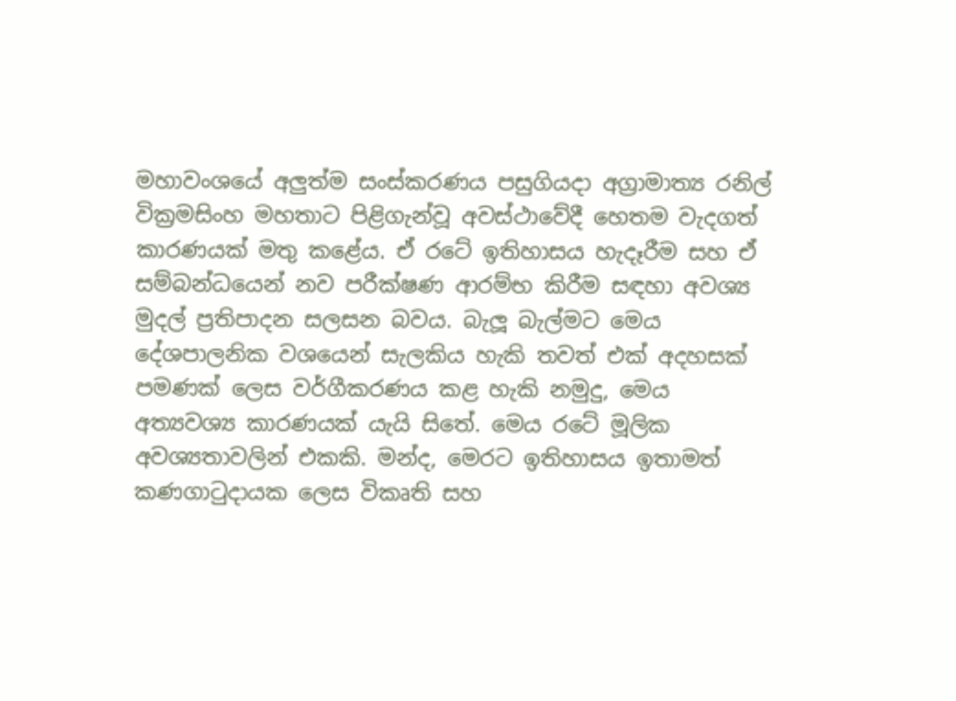මහාවංශයේ අලුත්ම සංස්කරණය පසුගියදා අග්‍රාමාත්‍ය රනිල් වික්‍රමසිංහ මහතාට පිළිගැන්වූ අවස්ථාවේදී හෙතම වැදගත් කාරණයක් මතු කළේය. ඒ රටේ ඉතිහාසය හැදෑරීම සහ ඒ සම්බන්ධයෙන් නව පරීක්ෂණ ආරම්භ කිරීම සඳහා අවශ්‍ය මුදල් ප්‍රතිපාදන සලසන බවය. බැලූ බැල්මට මෙය දේශපාලනික වශයෙන් සැලකිය හැකි තවත් එක් අදහසක් පමණක් ලෙස වර්ගීකරණය කළ හැකි නමුදු, මෙය අත්‍යවශ්‍ය කාරණයක් යැයි සිතේ. මෙය රටේ මූලික අවශ්‍යතාවලින් එකකි. මන්ද, මෙරට ඉතිහාසය ඉතාමත් කණගාටුදායක ලෙස විකෘති සහ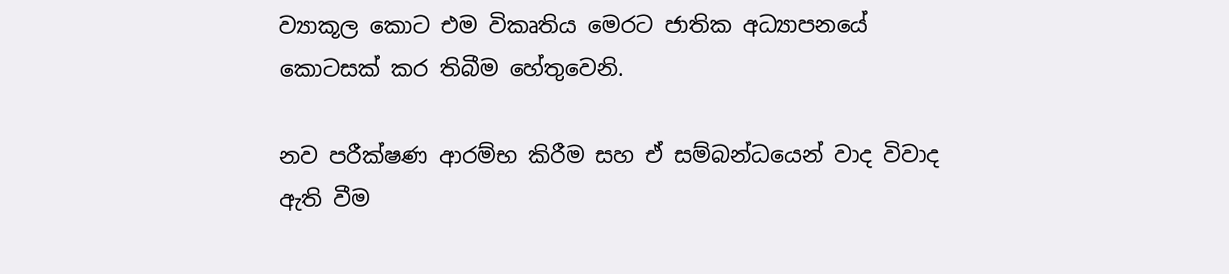ව්‍යාකූල කොට එම විකෘතිය මෙරට ජාතික අධ්‍යාපනයේ කොටසක් කර තිබීම හේතුවෙනි.

නව පරීක්ෂණ ආරම්භ කිරීම සහ ඒ සම්බන්ධයෙන් වාද විවාද ඇති වීම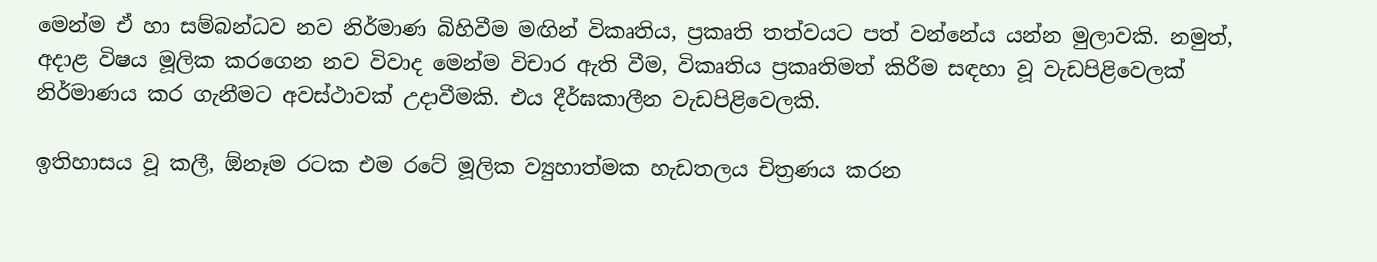මෙන්ම ඒ හා සම්බන්ධව නව නිර්මාණ බිහිවීම මඟින් විකෘතිය, ප්‍රකෘති තත්වයට පත් වන්නේය යන්න මුලාවකි. නමුත්, අදාළ විෂය මූලික කරගෙන නව විවාද මෙන්ම විචාර ඇති වීම, විකෘතිය ප්‍රකෘතිමත් කිරීම සඳහා වූ වැඩපිළිවෙලක් නිර්මාණය කර ගැනීමට අවස්ථාවක් උදාවීමකි. එය දීර්ඝකාලීන වැඩපිළිවෙලකි.

ඉතිහාසය වූ කලී, ඕනෑම රටක එම රටේ මූලික ව්‍යුහාත්මක හැඩතලය චිත්‍රණය කරන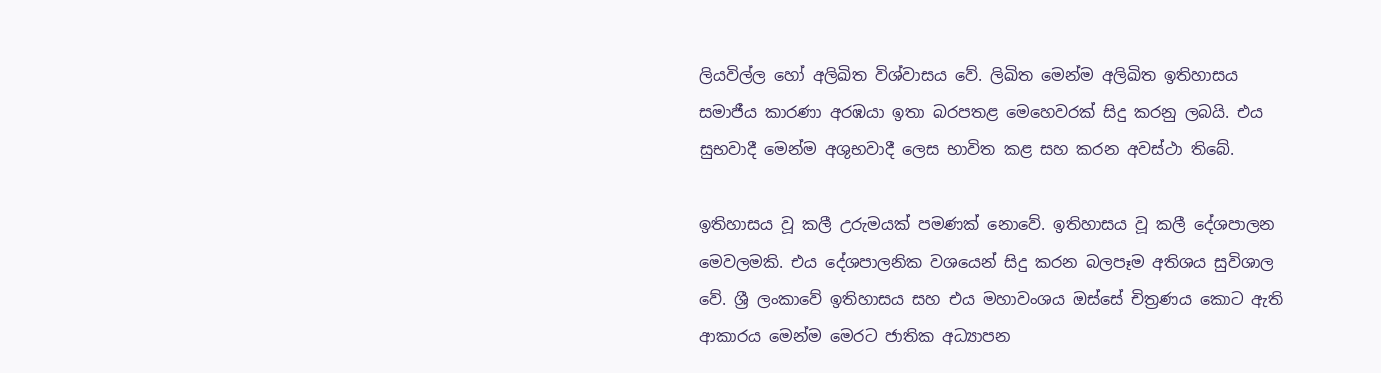ලියවිල්ල හෝ අලිඛිත විශ්වාසය වේ. ලිඛිත මෙන්ම අලිඛිත ඉතිහාසය සමාජීය කාරණා අරඹයා ඉතා බරපතළ මෙහෙවරක් සිදු කරනු ලබයි. එය සුභවාදී මෙන්ම අශුභවාදී ලෙස භාවිත කළ සහ කරන අවස්ථා තිබේ.

ඉතිහාසය වූ කලී උරුමයක් පමණක් නොවේ. ඉතිහාසය වූ කලී දේශපාලන මෙවලමකි. එය දේශපාලනික වශයෙන් සිදු කරන බලපෑම අතිශය සුවිශාල වේ. ශ්‍රී ලංකාවේ ඉතිහාසය සහ එය මහාවංශය ඔස්සේ චිත්‍රණය කොට ඇති ආකාරය මෙන්ම මෙරට ජාතික අධ්‍යාපන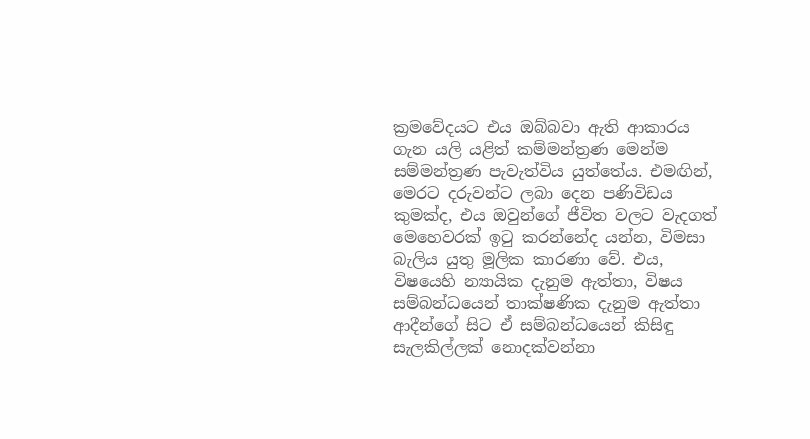ක්‍රමවේදයට එය ඔබ්බවා ඇති ආකාරය ගැන යලි යළිත් කම්මන්ත්‍රණ මෙන්ම සම්මන්ත්‍රණ පැවැත්විය යුත්තේය. එමඟින්, මෙරට දරුවන්ට ලබා දෙන පණිවිඩය කුමක්ද, එය ඔවුන්ගේ ජීවිත වලට වැදගත් මෙහෙවරක් ඉටු කරන්නේද යන්න, විමසා බැලිය යුතු මූලික කාරණා වේ. එය, විෂයෙහි න්‍යායික දැනුම ඇත්තා, විෂය සම්බන්ධයෙන් තාක්ෂණික දැනුම ඇත්තා ආදීන්ගේ සිට ඒ සම්බන්ධයෙන් කිසිඳු සැලකිල්ලක් නොදක්වන්නා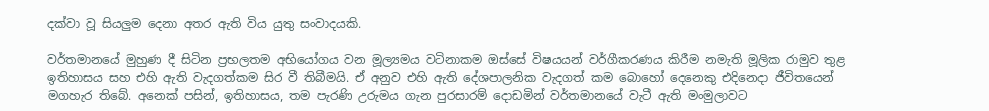දක්වා වූ සියලුම දෙනා අතර ඇති විය යුතු සංවාදයකි.

වර්තමානයේ මුහුණ දී සිටින ප්‍රභලතම අභියෝගය වන මූල්‍යමය වටිනාකම ඔස්සේ විෂයයන් වර්ගීකරණය කිරීම නමැති මූලික රාමුව තුළ ඉතිහාසය සහ එහි ඇති වැදගත්කම සිර වී තිබීමයි. ඒ අනුව එහි ඇති දේශපාලනික වැදගත් කම බොහෝ දෙනෙකු එදිනෙදා ජීවිතයෙන් මගහැර තිබේ. අනෙක් පසින්, ඉතිහාසය, තම පැරණි උරුමය ගැන පුරසාරම් දොඩමින් වර්තමානයේ වැටී ඇති මංමුලාවට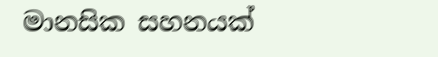මානසික සහනයක්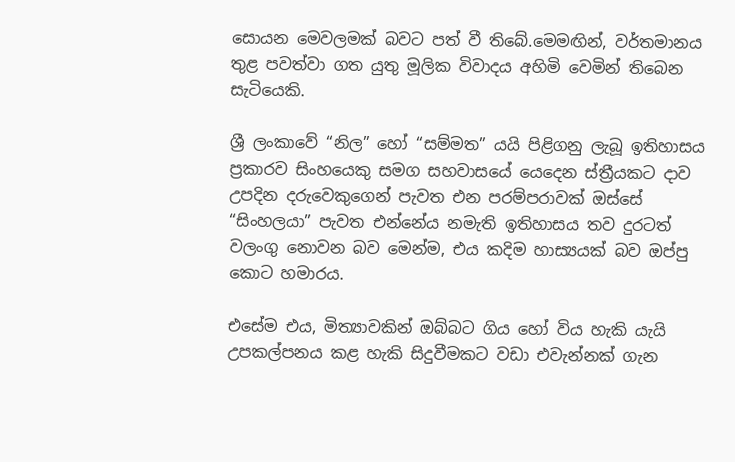සොයන මෙවලමක් බවට පත් වී තිබේ.මෙමඟින්, වර්තමානය තුළ පවත්වා ගත යුතු මූලික විවාදය අහිමි වෙමින් තිබෙන සැටියෙකි.

ශ්‍රී ලංකාවේ “නිල” හෝ “සම්මත” යයි පිළිගනු ලැබූ ඉතිහාසය ප්‍රකාරව සිංහයෙකු සමග සහවාසයේ යෙදෙන ස්ත්‍රීයකට දාව උපදින දරුවෙකුගෙන් පැවත එන පරම්පරාවක් ඔස්සේ “සිංහලයා” පැවත එන්නේය නමැති ඉතිහාසය තව දුරටත් වලංගු නොවන බව මෙන්ම, එය කදිම හාස්‍යයක් බව ඔප්පු කොට හමාරය.

එසේම එය, මිත්‍යාවකින් ඔබ්බට ගිය හෝ විය හැකි යැයි උපකල්පනය කළ හැකි සිදුවීමකට වඩා එවැන්නක් ගැන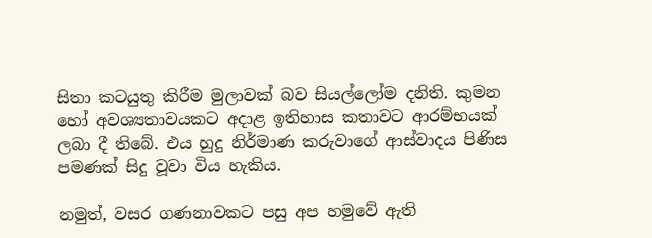සිතා කටයුතු කිරීම මුලාවක් බව සියල්ලෝම දනිති. කුමන හෝ අවශ්‍යතාවයකට අදාළ ඉතිහාස කතාවට ආරම්භයක් ලබා දී තිබේ. එය හුදු නිර්මාණ කරුවාගේ ආස්වාදය පිණිස පමණක් සිදු වූවා විය හැකිය.

නමුත්, වසර ගණනාවකට පසු අප හමුවේ ඇති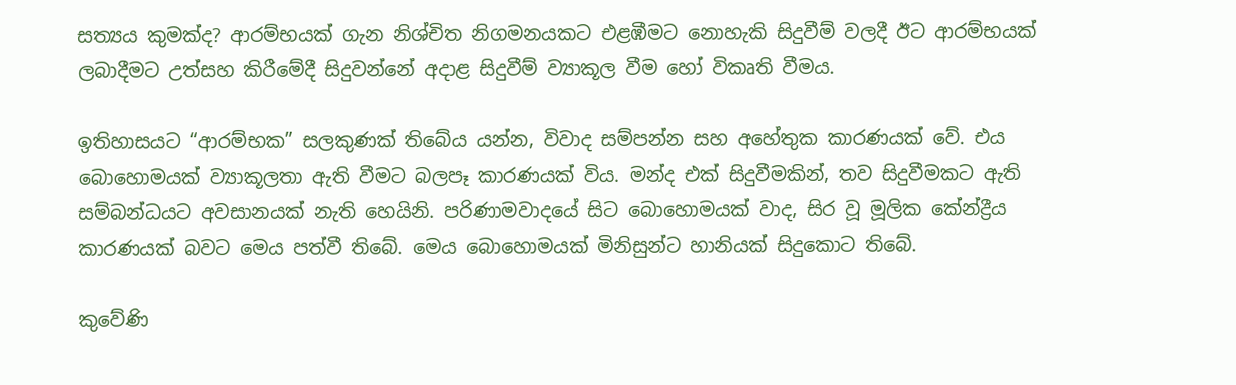සත්‍යය කුමක්ද? ආරම්භයක් ගැන නිශ්චිත නිගමනයකට එළඹීමට නොහැකි සිදුවීම් වලදී ඊට ආරම්භයක් ලබාදීමට උත්සහ කිරීමේදී සිදුවන්නේ අදාළ සිදුවීම් ව්‍යාකූල වීම හෝ විකෘති වීමය.

ඉතිහාසයට “ආරම්භක” සලකුණක් තිබේය යන්න, විවාද සම්පන්න සහ අහේතුක කාරණයක් වේ. එය බොහොමයක් ව්‍යාකූලතා ඇති වීමට බලපෑ කාරණයක් විය. මන්ද එක් සිදුවීමකින්, තව සිදුවීමකට ඇති සම්බන්ධයට අවසානයක් නැති හෙයිනි. පරිණාමවාදයේ සිට බොහොමයක් වාද, සිර වූ මූලික කේන්ද්‍රීය කාරණයක් බවට මෙය පත්වී තිබේ. මෙය බොහොමයක් මිනිසුන්ට හානියක් සිදුකොට තිබේ.

කුවේණි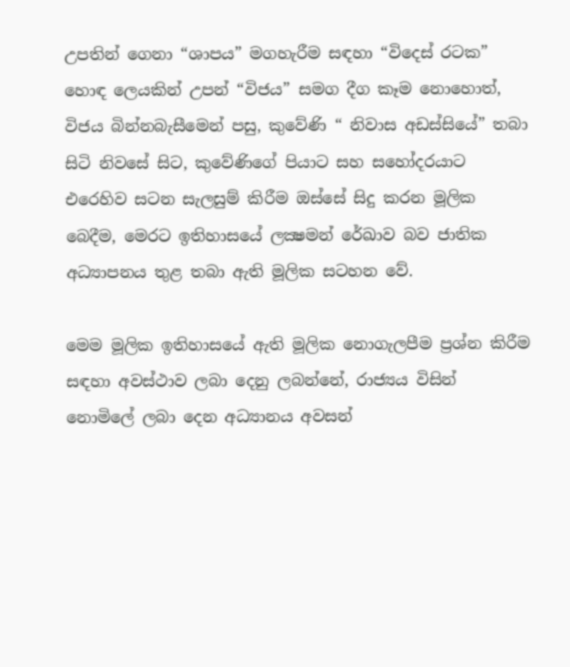උපතින් ගෙනා “ශාපය” මගහැරීම සඳහා “විදෙස් රටක” හොඳ ලෙයකින් උපන් “විජය” සමග දීග කෑම නොහොත්, විජය බින්නබැසීමෙන් පසු, කුවේණි “ නිවාස අඩස්සියේ” තබා සිටි නිවසේ සිට, කුවේණිගේ පියාට සහ සහෝදරයාට එරෙහිව සටන සැලසුම් කිරීම ඔස්සේ සිදු කරන මූලික බෙදීම, මෙරට ඉතිහාසයේ ලක්‍ෂමන් රේඛාව බව ජාතික අධ්‍යාපනය තුළ තබා ඇති මූලික සටහන වේ.

මෙම මූලික ඉතිහාසයේ ඇති මූලික නොගැලපීම ප්‍රශ්න කිරීම සඳහා අවස්ථාව ලබා දෙනු ලබන්නේ, රාජ්‍යය විසින් නොමිලේ ලබා දෙන අධ්‍යානය අවසන්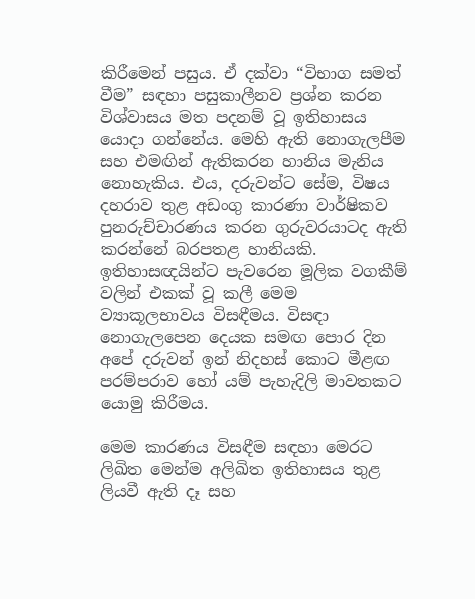කිරීමෙන් පසුය. ඒ දක්වා “විභාග සමත් වීම” සඳහා පසුකාලීනව ප්‍රශ්න කරන විශ්වාසය මත පදනම් වූ ඉතිහාසය යොදා ගන්නේය. මෙහි ඇති නොගැලපීම සහ එමඟින් ඇතිකරන හානිය මැනිය නොහැකිය. එය, දරුවන්ට සේම, විෂය දහරාව තුළ අඩංගු කාරණා වාර්ෂිකව පුනරුච්චාරණය කරන ගුරුවරයාටද ඇති කරන්නේ බරපතළ හානියකි. ඉතිහාසඥයින්ට පැවරෙන මූලික වගකීම් වලින් එකක් වූ කලී මෙම ව්‍යාකූලභාවය විසඳීමය. විසඳා නොගැලපෙන දෙයක සමඟ පොර දින අපේ දරුවන් ඉන් නිදහස් කොට මීළඟ පරම්පරාව හෝ යම් පැහැදිලි මාවතකට යොමු කිරීමය.

මෙම කාරණය විසඳීම සඳහා මෙරට ලිඛිත මෙන්ම අලිඛිත ඉතිහාසය තුළ ලියවී ඇති දෑ සහ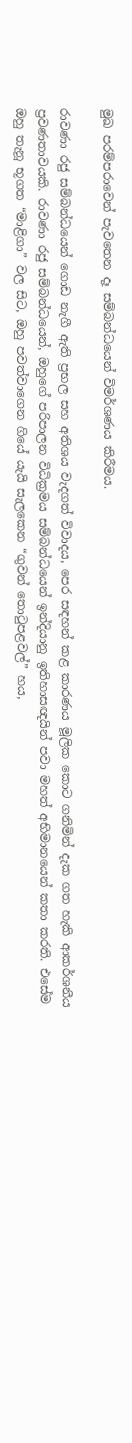මුඛ පරම්පරාවෙන් පැවතෙන දෑ සම්බන්ධයෙන් විමර්ශණය කිරීමය.

රාවණා රජු සම්බන්ධයෙන් ගොඩ නැගී ඇති ප්‍රභල සහ අතිශය වැදගත් විවාදය, පෙර සඳහන් කළ කාරණය මූලික කොට ගනිමින් දැක ගත හැකි ආකර්ශනීය ප්‍රවණතාවයකි. රාවණා රජු සම්බන්ධයෙන්, ඔහුගේ පරිපාලන විධික්‍රමය සම්බන්ධයෙන් ඉන්දියානු ඉතිහාසඥයින් පවා මහත් අභිමානයෙන් කතා කරති. එසේම ඔහු තැනූ භූගත “මාළිගා” වල සිට, ඔහු පවත්වාගෙන ගියේ යැයි සැලකෙන “ගුවන් තොටුපළවල්” හය,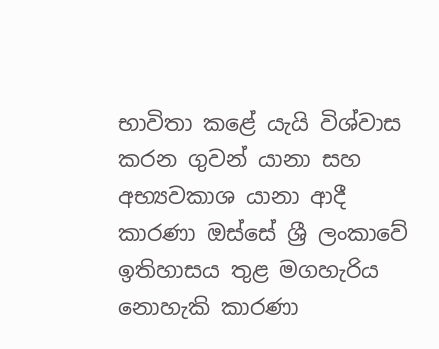භාවිතා කළේ යැයි විශ්වාස කරන ගුවන් යානා සහ අභ්‍යවකාශ යානා ආදී කාරණා ඔස්සේ ශ්‍රී ලංකාවේ ඉතිහාසය තුළ මගහැරිය නොහැකි කාරණා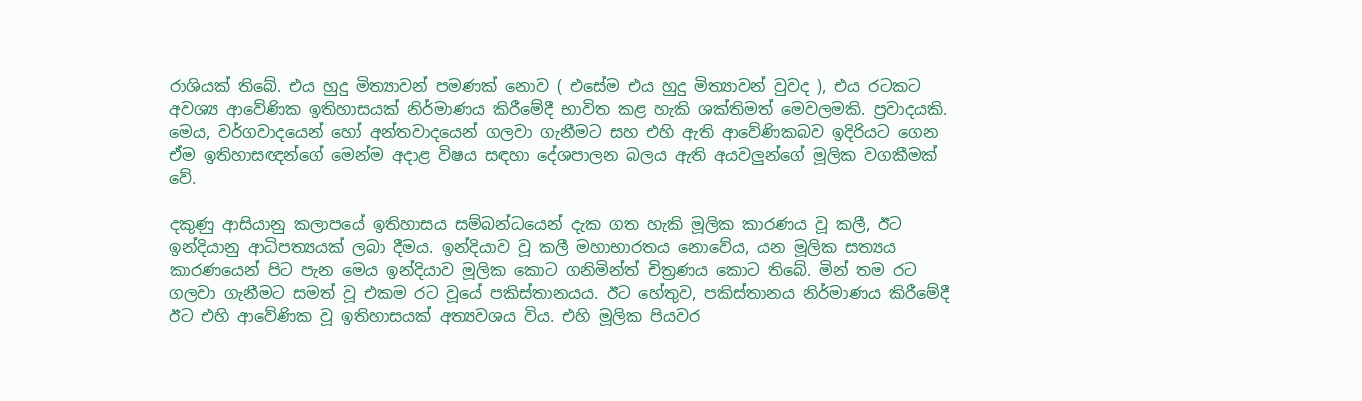රාශියක් තිබේ. එය හුදු මිත්‍යාවන් පමණක් නොව ( එසේම එය හුදු මිත්‍යාවන් වුවද ), එය රටකට අවශ්‍ය ආවේණික ඉතිහාසයක් නිර්මාණය කිරීමේදී භාවිත කළ හැකි ශක්තිමත් මෙවලමකි. ප්‍රවාදයකි. මෙය, වර්ගවාදයෙන් හෝ අන්තවාදයෙන් ගලවා ගැනීමට සහ එහි ඇති ආවේණිකබව ඉදිරියට ගෙන ඒම ඉතිහාසඥන්ගේ මෙන්ම අදාළ විෂය සඳහා දේශපාලන බලය ඇති අයවලුන්ගේ මූලික වගකීමක් වේ.

දකුණු ආසියානු කලාපයේ ඉතිහාසය සම්බන්ධයෙන් දැක ගත හැකි මූලික කාරණය වූ කලී, ඊට ඉන්දියානු ආධිපත්‍යයක් ලබා දීමය. ඉන්දියාව වූ කලී මහාභාරතය නොවේය, යන මූලික සත්‍යය කාරණයෙන් පිට පැන මෙය ඉන්දියාව මූලික කොට ගනිමින්ත්‍ චිත්‍රණය කොට තිබේ. මින් තම රට ගලවා ගැනීමට සමත් වූ එකම රට වූයේ පකිස්තානයය. ඊට හේතුව, පකිස්තානය නිර්මාණය කිරීමේදී ඊට එහි ආවේණික වූ ඉතිහාසයක් අත්‍යවශය විය. එහි මූලික පියවර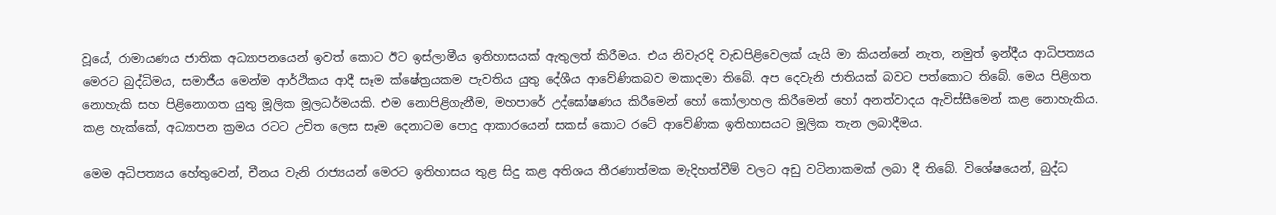වූයේ, රාමායණය ජාතික අධ්‍යාපනයෙන් ඉවත් කොට ඊට ඉස්ලාමීය ඉතිහාසයක් ඇතුලත් කිරීමය. එය නිවැරදි වැඩපිළිවෙලක් යැයි මා කියන්නේ නැත, නමුත් ඉන්දීය ආධිපත්‍යය මෙරට බුද්ධිමය, සමාජීය මෙන්ම ආර්ථිකය ආදී සෑම ක්ෂේත්‍රයකම පැවතිය යුතු දේශීය ආවේණිකබව මකාදමා තිබේ. අප දෙවැනි ජාතියක් බවට පත්කොට තිබේ. මෙය පිළිගත නොහැකි සහ පිළිනොගත යුතු මූලික මූලධර්මයකි. එම නොපිළිගැනීම, මහපාරේ උද්ඝෝෂණය කිරීමෙන් හෝ කෝලාහල කිරීමෙන් හෝ අනත්වාදය ඇවිස්සීමෙන් කළ නොහැකිය. කළ හැක්කේ, අධ්‍යාපන ක්‍රමය රටට උචිත ලෙස සෑම දෙනාටම පොදු ආකාරයෙන් සකස් කොට රටේ ආවේණික ඉතිහාසයට මූලික තැන ලබාදීමය.

මෙම අධිපත්‍යය හේතුවෙන්, චීනය වැනි රාජ්‍යයන් මෙරට ඉතිහාසය තුළ සිදු කළ අතිශය තීරණාත්මක මැදිහත්වීම් වලට අඩු වටිනාකමක් ලබා දී තිබේ. විශේෂයෙන්, බුද්ධ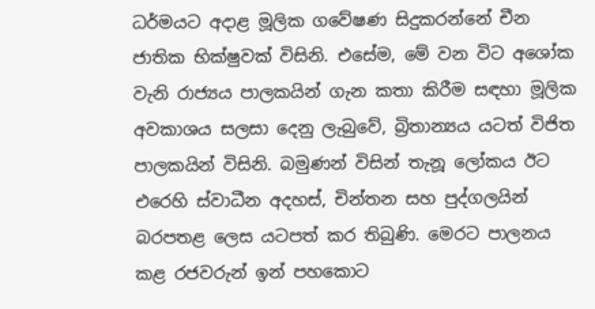ධර්මයට අදාළ මූලික ගවේෂණ සිදුකරන්නේ චීන ජාතික භික්ෂුවක් විසිනි. එසේම, මේ වන විට අශෝක වැනි රාජ්‍යය පාලකයින් ගැන කතා කිරීම සඳහා මූලික අවකාශය සලසා දෙනු ලැබුවේ, බ්‍රිතාන්‍යය යටත් විජිත පාලකයින් විසිනි. බමුණන් විසින් තැනූ ලෝකය ඊට එරෙහි ස්වාධීන අදහස්, චින්තන සහ පුද්ගලයින් බරපතළ ලෙස යටපත් කර තිබුණි. මෙරට පාලනය කළ රජවරුන් ඉන් පහකොට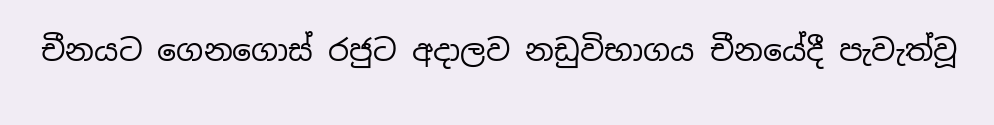චීනයට ගෙනගොස් රජුට අදාලව නඩුවිභාගය චීනයේදී පැවැත්වූ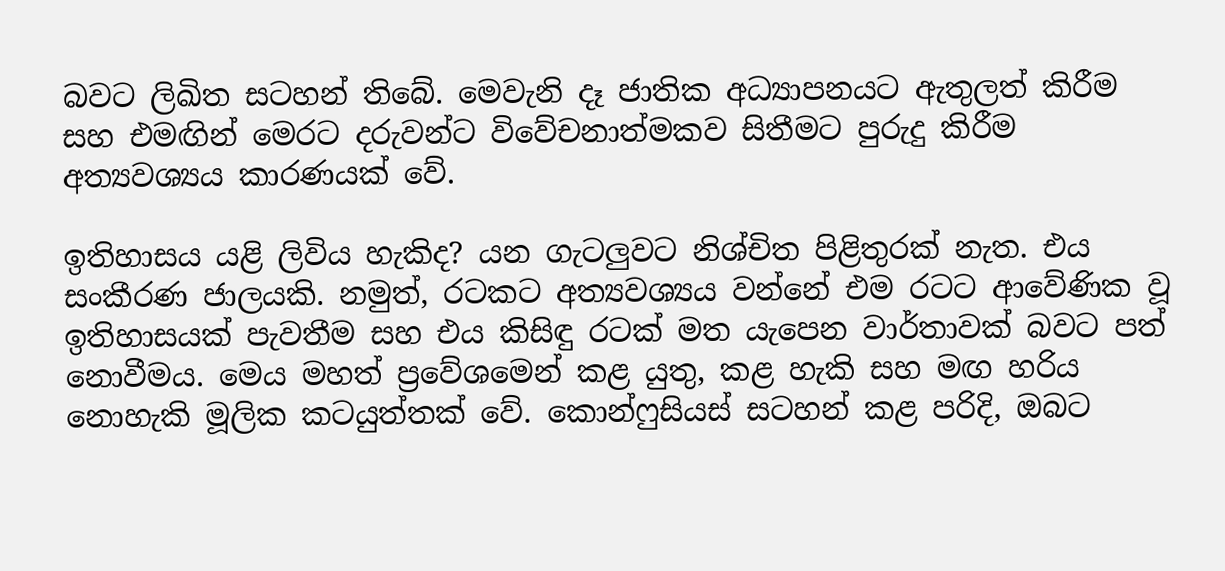බවට ලිඛිත සටහන් තිබේ. මෙවැනි දෑ ජාතික අධ්‍යාපනයට ඇතුලත් කිරීම සහ එමඟින් මෙරට දරුවන්ට විවේචනාත්මකව සිතීමට පුරුදු කිරීම අත්‍යවශ්‍යය කාරණයක් වේ.

ඉතිහාසය යළි ලිවිය හැකිද? යන ගැටලුවට නිශ්චිත පිළිතුරක් නැත. එය සංකීරණ ජාලයකි. නමුත්, රටකට අත්‍යවශ්‍යය වන්නේ එම රටට ආවේණික වූ ඉතිහාසයක් පැවතීම සහ එය කිසිඳු රටක් මත යැපෙන වාර්තාවක් බවට පත් නොවීමය. මෙය මහත් ප්‍රවේශමෙන් කළ යුතු, කළ හැකි සහ මඟ හරිය නොහැකි මූලික කටයුත්තක් වේ. කොන්ෆුසියස් සටහන් කළ පරිදි, ඔබට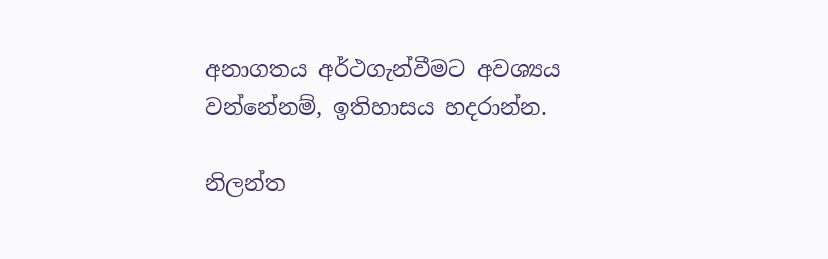අනාගතය අර්ථගැන්වීමට අවශ්‍යය වන්නේනම්, ඉතිහාසය හදරාන්න.

නිලන්ත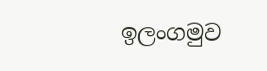ඉලංගමුව